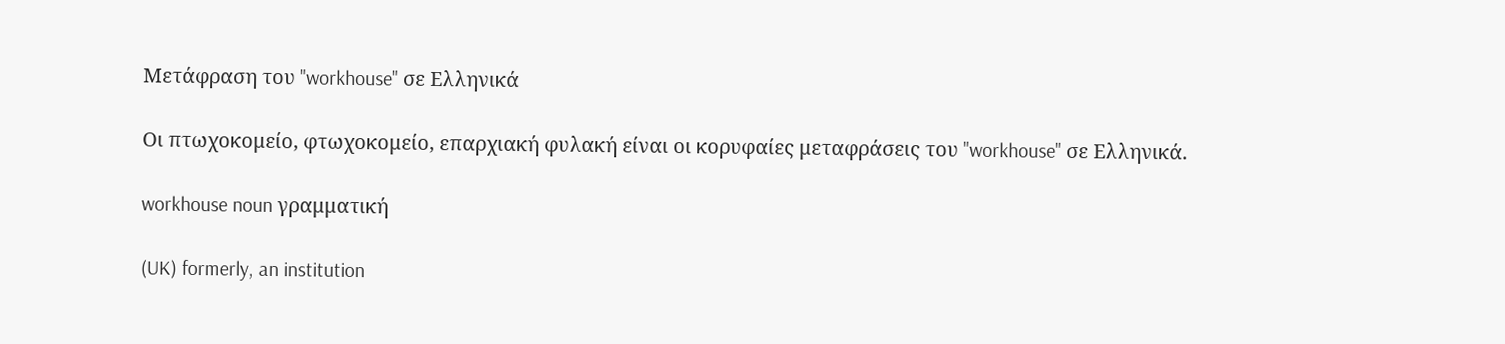Μετάφραση του "workhouse" σε Ελληνικά

Οι πτωχοκομείο, φτωχοκομείο, επαρχιακή φυλακή είναι οι κορυφαίες μεταφράσεις του "workhouse" σε Ελληνικά.

workhouse noun γραμματική

(UK) formerly, an institution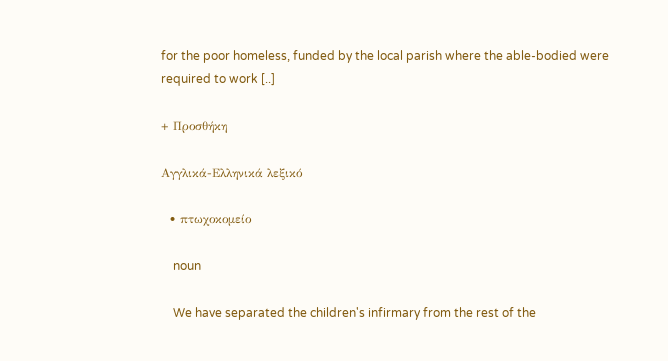for the poor homeless, funded by the local parish where the able-bodied were required to work [..]

+ Προσθήκη

Αγγλικά-Ελληνικά λεξικό

  • πτωχοκομείο

    noun

    We have separated the children's infirmary from the rest of the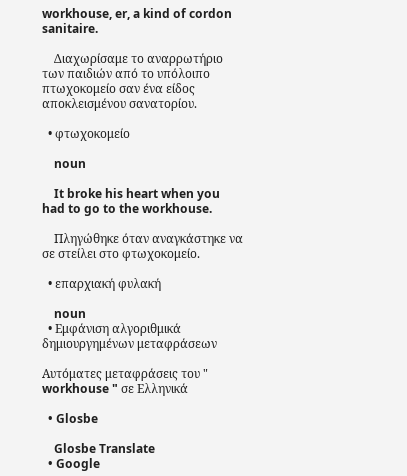workhouse, er, a kind of cordon sanitaire.

    Διαχωρίσαμε το αναρρωτήριο των παιδιών από το υπόλοιπο πτωχοκομείο σαν ένα είδος αποκλεισμένου σανατορίου.

  • φτωχοκομείο

    noun

    It broke his heart when you had to go to the workhouse.

    Πληγώθηκε όταν αναγκάστηκε να σε στείλει στο φτωχοκομείο.

  • επαρχιακή φυλακή

    noun
  • Εμφάνιση αλγοριθμικά δημιουργημένων μεταφράσεων

Αυτόματες μεταφράσεις του " workhouse " σε Ελληνικά

  • Glosbe

    Glosbe Translate
  • Google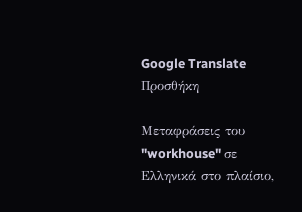Google Translate
Προσθήκη

Μεταφράσεις του "workhouse" σε Ελληνικά στο πλαίσιο,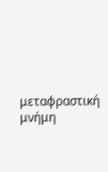μεταφραστική μνήμη